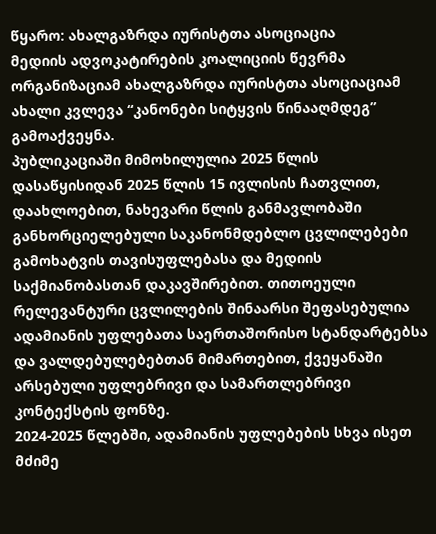წყარო: ახალგაზრდა იურისტთა ასოციაცია
მედიის ადვოკატირების კოალიციის წევრმა ორგანიზაციამ ახალგაზრდა იურისტთა ასოციაციამ ახალი კვლევა “კანონები სიტყვის წინააღმდეგ” გამოაქვეყნა.
პუბლიკაციაში მიმოხილულია 2025 წლის დასაწყისიდან 2025 წლის 15 ივლისის ჩათვლით, დაახლოებით, ნახევარი წლის განმავლობაში განხორციელებული საკანონმდებლო ცვლილებები გამოხატვის თავისუფლებასა და მედიის საქმიანობასთან დაკავშირებით. თითოეული რელევანტური ცვლილების შინაარსი შეფასებულია ადამიანის უფლებათა საერთაშორისო სტანდარტებსა და ვალდებულებებთან მიმართებით, ქვეყანაში არსებული უფლებრივი და სამართლებრივი კონტექსტის ფონზე.
2024-2025 წლებში, ადამიანის უფლებების სხვა ისეთ მძიმე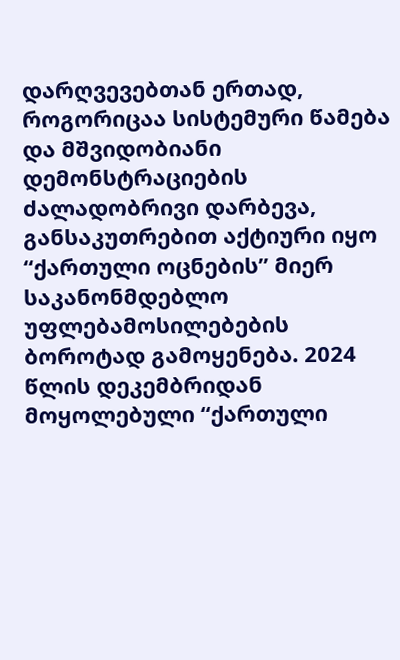დარღვევებთან ერთად, როგორიცაა სისტემური წამება და მშვიდობიანი დემონსტრაციების ძალადობრივი დარბევა, განსაკუთრებით აქტიური იყო “ქართული ოცნების” მიერ საკანონმდებლო უფლებამოსილებების ბოროტად გამოყენება. 2024 წლის დეკემბრიდან მოყოლებული “ქართული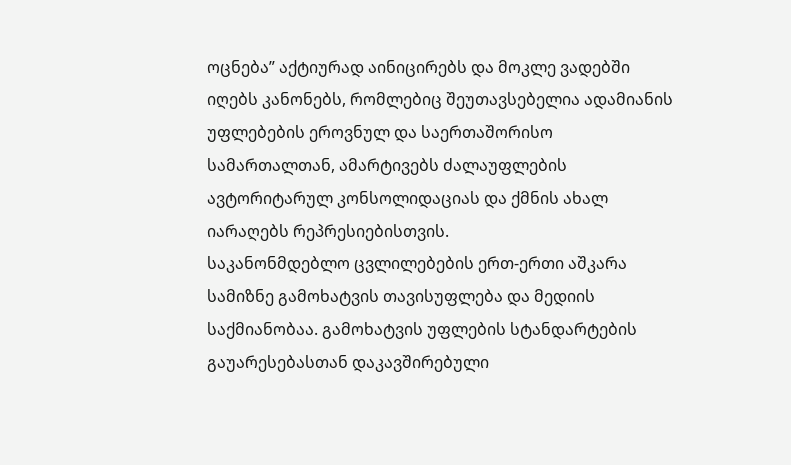ოცნება” აქტიურად აინიცირებს და მოკლე ვადებში იღებს კანონებს, რომლებიც შეუთავსებელია ადამიანის უფლებების ეროვნულ და საერთაშორისო სამართალთან, ამარტივებს ძალაუფლების ავტორიტარულ კონსოლიდაციას და ქმნის ახალ იარაღებს რეპრესიებისთვის.
საკანონმდებლო ცვლილებების ერთ-ერთი აშკარა სამიზნე გამოხატვის თავისუფლება და მედიის საქმიანობაა. გამოხატვის უფლების სტანდარტების გაუარესებასთან დაკავშირებული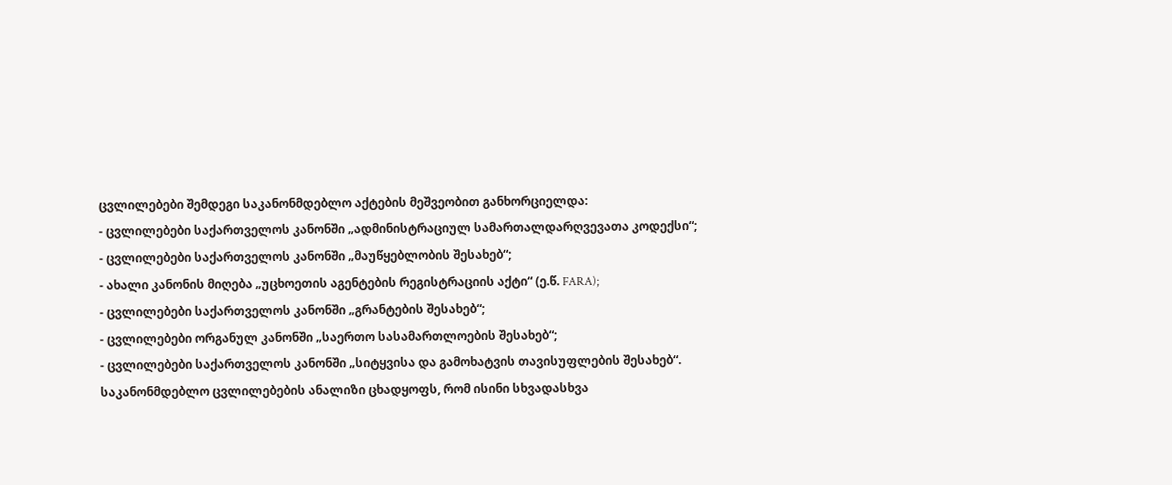ცვლილებები შემდეგი საკანონმდებლო აქტების მეშვეობით განხორციელდა:
- ცვლილებები საქართველოს კანონში „ადმინისტრაციულ სამართალდარღვევათა კოდექსი“;
- ცვლილებები საქართველოს კანონში „მაუწყებლობის შესახებ“;
- ახალი კანონის მიღება „უცხოეთის აგენტების რეგისტრაციის აქტი“ (ე.წ. FARA);
- ცვლილებები საქართველოს კანონში „გრანტების შესახებ“;
- ცვლილებები ორგანულ კანონში „საერთო სასამართლოების შესახებ“;
- ცვლილებები საქართველოს კანონში „სიტყვისა და გამოხატვის თავისუფლების შესახებ“.
საკანონმდებლო ცვლილებების ანალიზი ცხადყოფს, რომ ისინი სხვადასხვა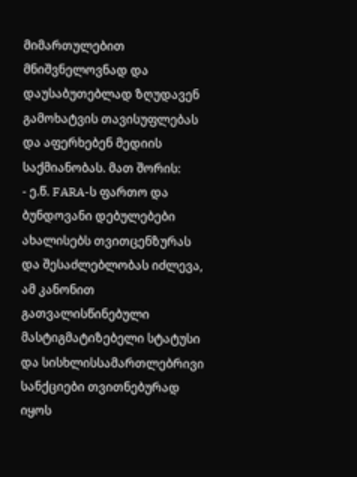მიმართულებით მნიშვნელოვნად და დაუსაბუთებლად ზღუდავენ გამოხატვის თავისუფლებას და აფერხებენ მედიის საქმიანობას. მათ შორის:
- ე.წ. FARA-ს ფართო და ბუნდოვანი დებულებები ახალისებს თვითცენზურას და შესაძლებლობას იძლევა, ამ კანონით გათვალისწინებული მასტიგმატიზებელი სტატუსი და სისხლისსამართლებრივი სანქციები თვითნებურად იყოს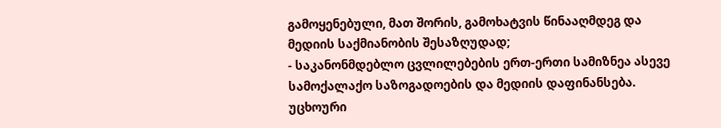გამოყენებული, მათ შორის, გამოხატვის წინააღმდეგ და მედიის საქმიანობის შესაზღუდად;
- საკანონმდებლო ცვლილებების ერთ-ერთი სამიზნეა ასევე სამოქალაქო საზოგადოების და მედიის დაფინანსება. უცხოური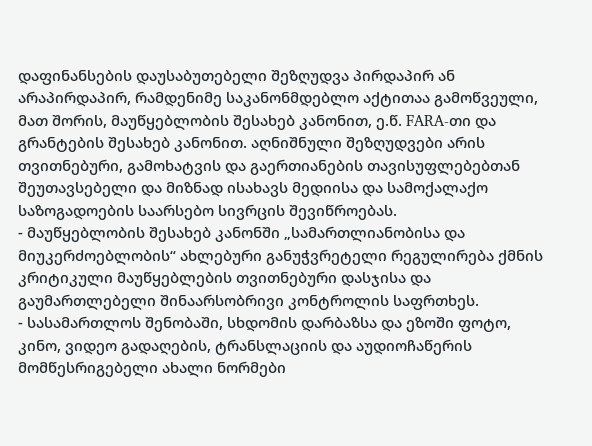დაფინანსების დაუსაბუთებელი შეზღუდვა პირდაპირ ან არაპირდაპირ, რამდენიმე საკანონმდებლო აქტითაა გამოწვეული, მათ შორის, მაუწყებლობის შესახებ კანონით, ე.წ. FARA-თი და გრანტების შესახებ კანონით. აღნიშნული შეზღუდვები არის თვითნებური, გამოხატვის და გაერთიანების თავისუფლებებთან შეუთავსებელი და მიზნად ისახავს მედიისა და სამოქალაქო საზოგადოების საარსებო სივრცის შევიწროებას.
- მაუწყებლობის შესახებ კანონში „სამართლიანობისა და მიუკერძოებლობის“ ახლებური განუჭვრეტელი რეგულირება ქმნის კრიტიკული მაუწყებლების თვითნებური დასჯისა და გაუმართლებელი შინაარსობრივი კონტროლის საფრთხეს.
- სასამართლოს შენობაში, სხდომის დარბაზსა და ეზოში ფოტო, კინო, ვიდეო გადაღების, ტრანსლაციის და აუდიოჩაწერის მომწესრიგებელი ახალი ნორმები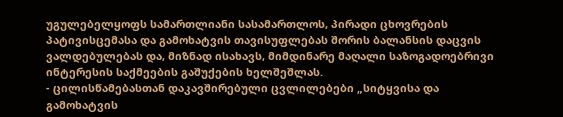უგულებელყოფს სამართლიანი სასამართლოს, პირადი ცხოვრების პატივისცემასა და გამოხატვის თავისუფლებას შორის ბალანსის დაცვის ვალდებულებას და, მიზნად ისახავს, მიმდინარე მაღალი საზოგადოებრივი ინტერესის საქმეების გაშუქების ხელშეშლას.
- ცილისწამებასთან დაკავშირებული ცვლილებები „სიტყვისა და გამოხატვის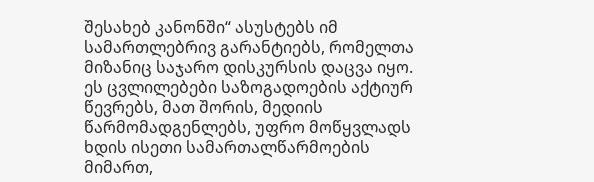შესახებ კანონში“ ასუსტებს იმ სამართლებრივ გარანტიებს, რომელთა მიზანიც საჯარო დისკურსის დაცვა იყო. ეს ცვლილებები საზოგადოების აქტიურ წევრებს, მათ შორის, მედიის წარმომადგენლებს, უფრო მოწყვლადს ხდის ისეთი სამართალწარმოების მიმართ,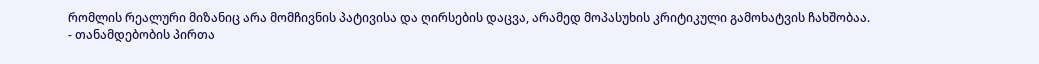რომლის რეალური მიზანიც არა მომჩივნის პატივისა და ღირსების დაცვა, არამედ მოპასუხის კრიტიკული გამოხატვის ჩახშობაა.
- თანამდებობის პირთა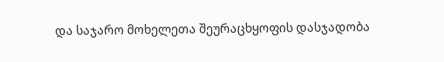და საჯარო მოხელეთა შეურაცხყოფის დასჯადობა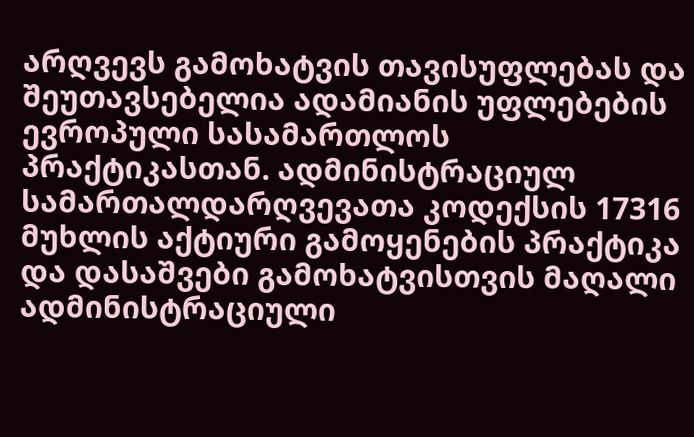არღვევს გამოხატვის თავისუფლებას და შეუთავსებელია ადამიანის უფლებების ევროპული სასამართლოს პრაქტიკასთან. ადმინისტრაციულ სამართალდარღვევათა კოდექსის 17316 მუხლის აქტიური გამოყენების პრაქტიკა და დასაშვები გამოხატვისთვის მაღალი ადმინისტრაციული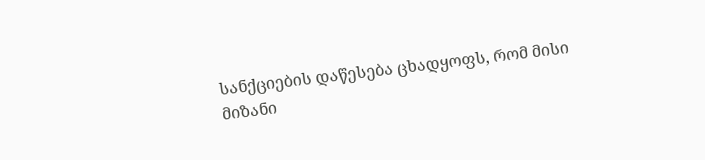სანქციების დაწესება ცხადყოფს, რომ მისი მიზანი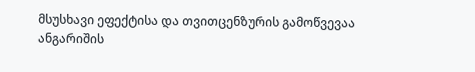მსუსხავი ეფექტისა და თვითცენზურის გამოწვევაა
ანგარიშის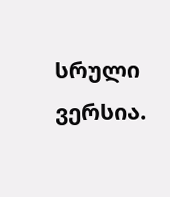სრული ვერსია.